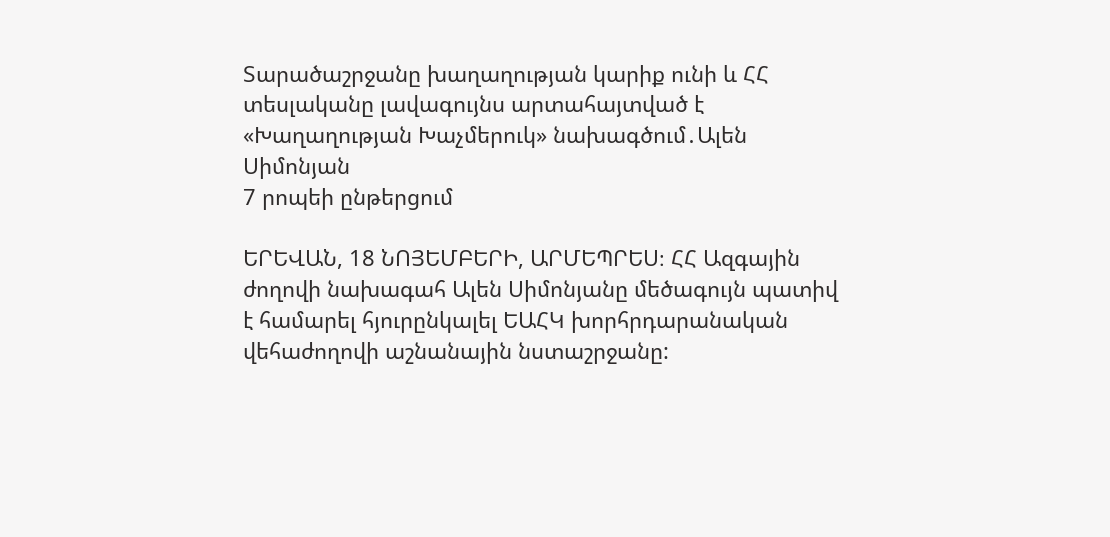Տարածաշրջանը խաղաղության կարիք ունի և ՀՀ տեսլականը լավագույնս արտահայտված է «Խաղաղության Խաչմերուկ» նախագծում․Ալեն Սիմոնյան
7 րոպեի ընթերցում

ԵՐԵՎԱՆ, 18 ՆՈՅԵՄԲԵՐԻ, ԱՐՄԵՊՐԵՍ։ ՀՀ Ազգային ժողովի նախագահ Ալեն Սիմոնյանը մեծագույն պատիվ է համարել հյուրընկալել ԵԱՀԿ խորհրդարանական վեհաժողովի աշնանային նստաշրջանը: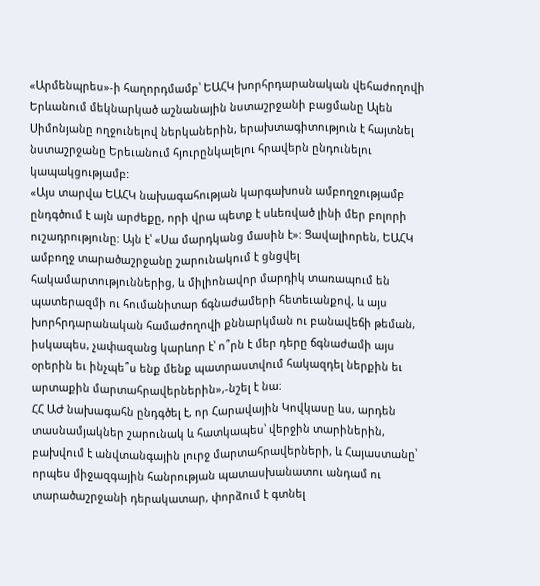«Արմենպրես»-ի հաղորդմամբ՝ ԵԱՀԿ խորհրդարանական վեհաժողովի Երևանում մեկնարկած աշնանային նստաշրջանի բացմանը Ալեն Սիմոնյանը ողջունելով ներկաներին, երախտագիտություն է հայտնել նստաշրջանը Երեւանում հյուրընկալելու հրավերն ընդունելու կապակցությամբ:
«Այս տարվա ԵԱՀԿ նախագահության կարգախոսն ամբողջությամբ ընդգծում է այն արժեքը, որի վրա պետք է սևեռված լինի մեր բոլորի ուշադրությունը: Այն է՝ «Սա մարդկանց մասին է»: Ցավալիորեն, ԵԱՀԿ ամբողջ տարածաշրջանը շարունակում է ցնցվել հակամարտություններից, և միլիոնավոր մարդիկ տառապում են պատերազմի ու հումանիտար ճգնաժամերի հետեւանքով, և այս խորհրդարանական համաժողովի քննարկման ու բանավեճի թեման, իսկապես, չափազանց կարևոր է՝ ո՞րն է մեր դերը ճգնաժամի այս օրերին եւ ինչպե՞ս ենք մենք պատրաստվում հակազդել ներքին եւ արտաքին մարտահրավերներին»,-նշել է նա։
ՀՀ ԱԺ նախագահն ընդգծել է, որ Հարավային Կովկասը ևս, արդեն տասնամյակներ շարունակ և հատկապես՝ վերջին տարիներին, բախվում է անվտանգային լուրջ մարտահրավերների, և Հայաստանը՝ որպես միջազգային հանրության պատասխանատու անդամ ու տարածաշրջանի դերակատար, փորձում է գտնել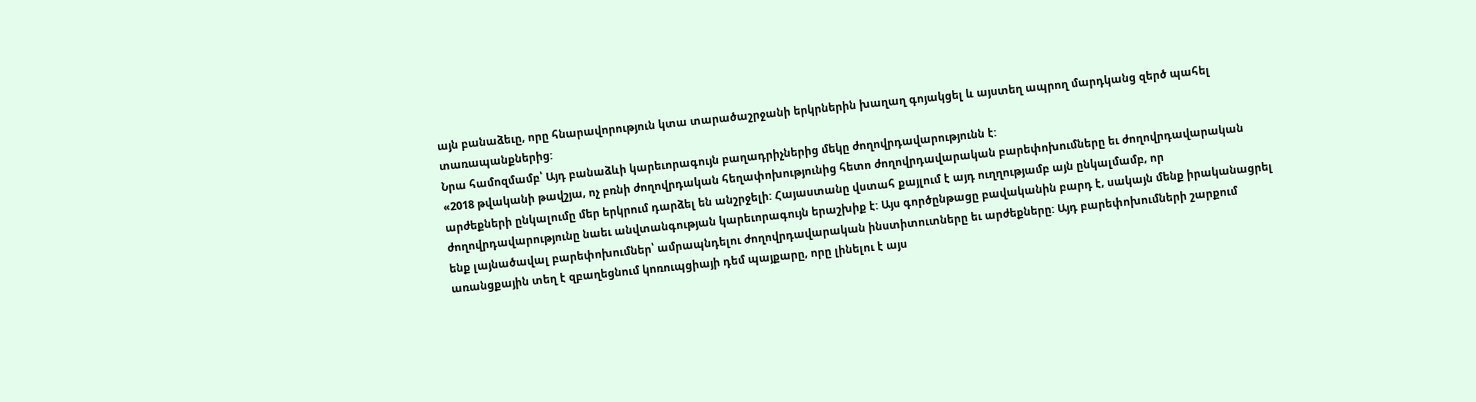այն բանաձեւը, որը հնարավորություն կտա տարածաշրջանի երկրներին խաղաղ գոյակցել և այստեղ ապրող մարդկանց զերծ պահել տառապանքներից:
Նրա համոզմամբ՝ Այդ բանաձևի կարեւորագույն բաղադրիչներից մեկը ժողովրդավարությունն է:
«2018 թվականի թավշյա, ոչ բռնի ժողովրդական հեղափոխությունից հետո ժողովրդավարական բարեփոխումները եւ ժողովրդավարական արժեքների ընկալումը մեր երկրում դարձել են անշրջելի: Հայաստանը վստահ քայլում է այդ ուղղությամբ այն ընկալմամբ, որ ժողովրդավարությունը նաեւ անվտանգության կարեւորագույն երաշխիք է: Այս գործընթացը բավականին բարդ է, սակայն մենք իրականացրել ենք լայնածավալ բարեփոխումներ՝ ամրապնդելու ժողովրդավարական ինստիտուտները եւ արժեքները: Այդ բարեփոխումների շարքում առանցքային տեղ է զբաղեցնում կոռուպցիայի դեմ պայքարը, որը լինելու է այս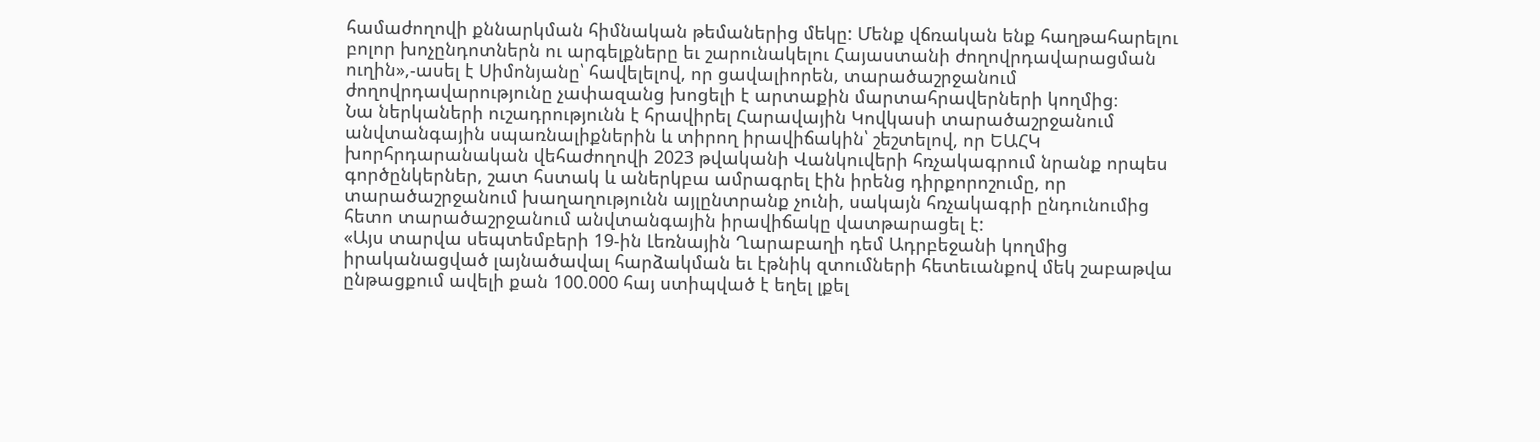համաժողովի քննարկման հիմնական թեմաներից մեկը: Մենք վճռական ենք հաղթահարելու բոլոր խոչընդոտներն ու արգելքները եւ շարունակելու Հայաստանի ժողովրդավարացման ուղին»,-ասել է Սիմոնյանը՝ հավելելով, որ ցավալիորեն, տարածաշրջանում ժողովրդավարությունը չափազանց խոցելի է արտաքին մարտահրավերների կողմից։
Նա ներկաների ուշադրությունն է հրավիրել Հարավային Կովկասի տարածաշրջանում անվտանգային սպառնալիքներին և տիրող իրավիճակին՝ շեշտելով, որ ԵԱՀԿ խորհրդարանական վեհաժողովի 2023 թվականի Վանկուվերի հռչակագրում նրանք որպես գործընկերներ, շատ հստակ և աներկբա ամրագրել էին իրենց դիրքորոշումը, որ տարածաշրջանում խաղաղությունն այլընտրանք չունի, սակայն հռչակագրի ընդունումից հետո տարածաշրջանում անվտանգային իրավիճակը վատթարացել է:
«Այս տարվա սեպտեմբերի 19-ին Լեռնային Ղարաբաղի դեմ Ադրբեջանի կողմից իրականացված լայնածավալ հարձակման եւ էթնիկ զտումների հետեւանքով մեկ շաբաթվա ընթացքում ավելի քան 100.000 հայ ստիպված է եղել լքել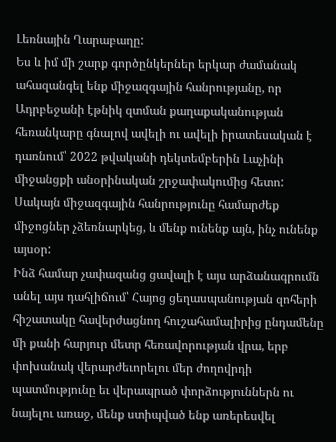Լեռնային Ղարաբաղը:
Ես և իմ մի շարք գործընկերներ երկար ժամանակ ահազանգել ենք միջազգային հանրությանը, որ Ադրբեջանի էթնիկ զտման քաղաքականության հեռանկարը գնալով ավելի ու ավելի իրատեսական է դառնում՝ 2022 թվականի դեկտեմբերին Լաչինի միջանցքի անօրինական շրջափակումից հետո: Սակայն միջազգային հանրությունը համարժեք միջոցներ չձեռնարկեց, և մենք ունենք այն, ինչ ունենք այսօր:
Ինձ համար չափազանց ցավալի է այս արձանագրումն անել այս դահլիճում՝ Հայոց ցեղասպանության զոհերի հիշատակը հավերժացնող հուշահամալիրից ընդամենը մի քանի հարյուր մետր հեռավորության վրա, երբ փոխանակ վերարժեւորելու մեր ժողովրդի պատմությունը եւ վերապրած փորձություններն ու նայելու առաջ, մենք ստիպված ենք առերեսվել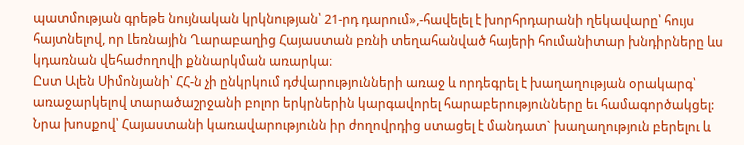պատմության գրեթե նույնական կրկնության՝ 21-րդ դարում»,-հավելել է խորհրդարանի ղեկավարը՝ հույս հայտնելով, որ Լեռնային Ղարաբաղից Հայաստան բռնի տեղահանված հայերի հումանիտար խնդիրները ևս կդառնան վեհաժողովի քննարկման առարկա։
Ըստ Ալեն Սիմոնյանի՝ ՀՀ-ն չի ընկրկում դժվարությունների առաջ և որդեգրել է խաղաղության օրակարգ՝ առաջարկելով տարածաշրջանի բոլոր երկրներին կարգավորել հարաբերությունները եւ համագործակցել:
Նրա խոսքով՝ Հայաստանի կառավարությունն իր ժողովրդից ստացել է մանդատ` խաղաղություն բերելու և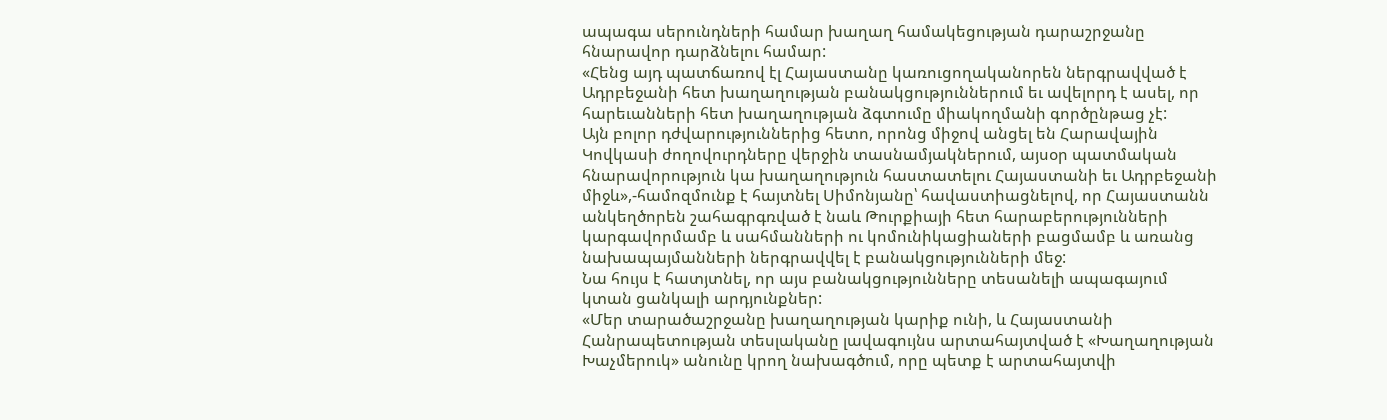ապագա սերունդների համար խաղաղ համակեցության դարաշրջանը հնարավոր դարձնելու համար:
«Հենց այդ պատճառով էլ Հայաստանը կառուցողականորեն ներգրավված է Ադրբեջանի հետ խաղաղության բանակցություններում եւ ավելորդ է ասել, որ հարեւանների հետ խաղաղության ձգտումը միակողմանի գործընթաց չէ:
Այն բոլոր դժվարություններից հետո, որոնց միջով անցել են Հարավային Կովկասի ժողովուրդները վերջին տասնամյակներում, այսօր պատմական հնարավորություն կա խաղաղություն հաստատելու Հայաստանի եւ Ադրբեջանի միջև»,-համոզմունք է հայտնել Սիմոնյանը՝ հավաստիացնելով, որ Հայաստանն անկեղծորեն շահագրգռված է նաև Թուրքիայի հետ հարաբերությունների կարգավորմամբ և սահմանների ու կոմունիկացիաների բացմամբ և առանց նախապայմանների ներգրավվել է բանակցությունների մեջ:
Նա հույս է հատյտնել, որ այս բանակցությունները տեսանելի ապագայում կտան ցանկալի արդյունքներ:
«Մեր տարածաշրջանը խաղաղության կարիք ունի, և Հայաստանի Հանրապետության տեսլականը լավագույնս արտահայտված է «Խաղաղության Խաչմերուկ» անունը կրող նախագծում, որը պետք է արտահայտվի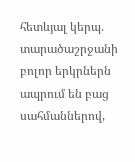հետևյալ կերպ. տարածաշրջանի բոլոր երկրներն ապրում են բաց սահմաններով,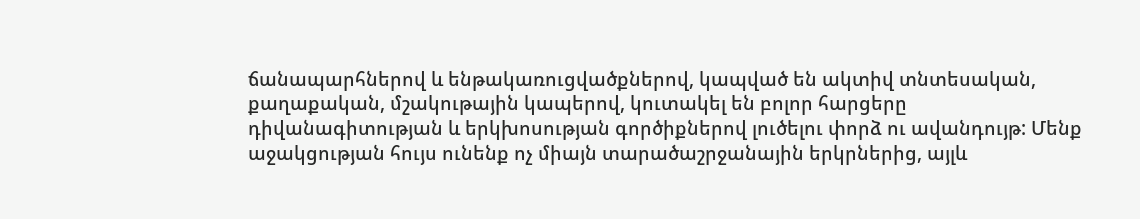ճանապարհներով և ենթակառուցվածքներով, կապված են ակտիվ տնտեսական, քաղաքական, մշակութային կապերով, կուտակել են բոլոր հարցերը դիվանագիտության և երկխոսության գործիքներով լուծելու փորձ ու ավանդույթ: Մենք աջակցության հույս ունենք ոչ միայն տարածաշրջանային երկրներից, այլև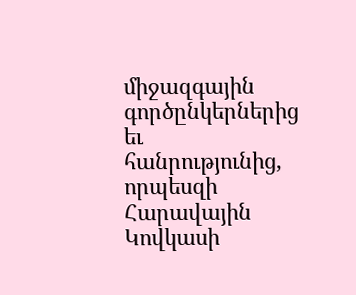միջազգային գործընկերներից եւ հանրությունից, որպեսզի Հարավային Կովկասի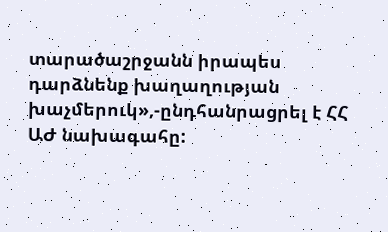տարածաշրջանն իրապես դարձնենք խաղաղության խաչմերուկ»,-ընդհանրացրել է ՀՀ ԱԺ նախագահը: